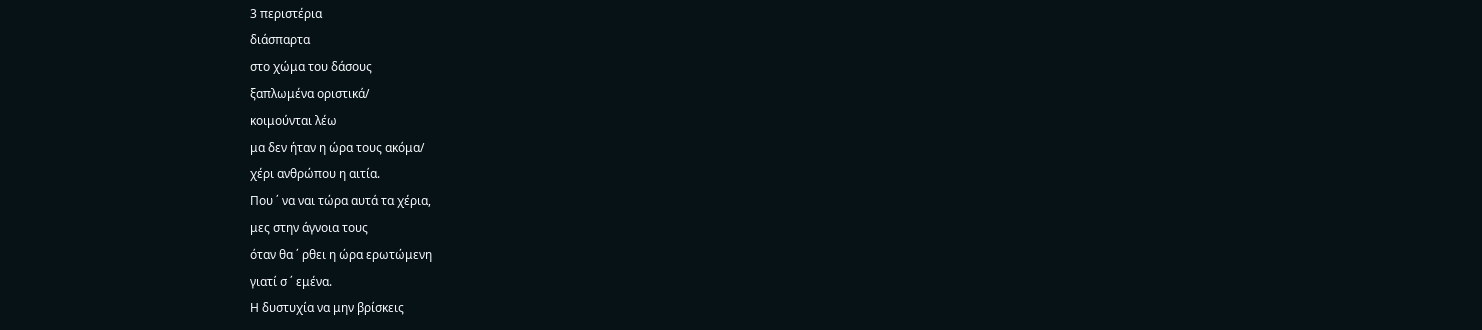3 περιστέρια
διάσπαρτα
στο χώμα του δάσους
ξαπλωμένα οριστικά/
κοιμούνται λέω
μα δεν ήταν η ώρα τους ακόμα/
χέρι ανθρώπου η αιτία.
Που ΄ να ναι τώρα αυτά τα χέρια,
μες στην άγνοια τους
όταν θα ΄ ρθει η ώρα ερωτώμενη
γιατί σ ΄ εμένα.
Η δυστυχία να μην βρίσκεις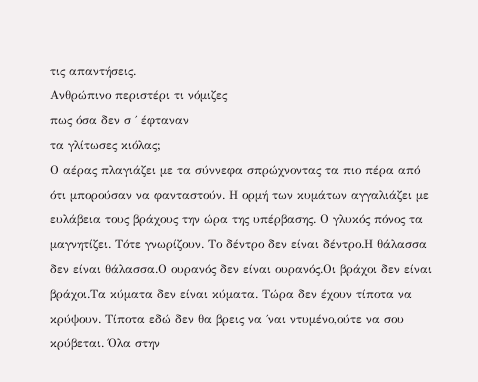τις απαντήσεις.
Ανθρώπινο περιστέρι τι νόμιζες
πως όσα δεν σ ΄ έφταναν
τα γλίτωσες κιόλας;
Ο αέρας πλαγιάζει με τα σύννεφα σπρώχνοντας τα πιο πέρα από ότι μπορούσαν να φανταστούν. Η ορμή των κυμάτων αγγαλιάζει με ευλάβεια τους βράχους την ώρα της υπέρβασης. Ο γλυκός πόνος τα μαγνητίζει. Τότε γνωρίζουν. Το δέντρο δεν είναι δέντρο.Η θάλασσα δεν είναι θάλασσα.Ο ουρανός δεν είναι ουρανός.Οι βράχοι δεν είναι βράχοι.Τα κύματα δεν είναι κύματα. Τώρα δεν έχουν τίποτα να κρύψουν. Τίποτα εδώ δεν θα βρεις να ΄ναι ντυμένο,ούτε να σου κρύβεται. Όλα στην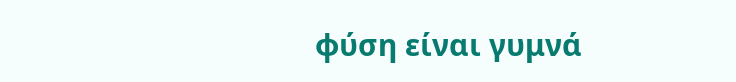φύση είναι γυμνά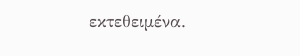εκτεθειμένα.